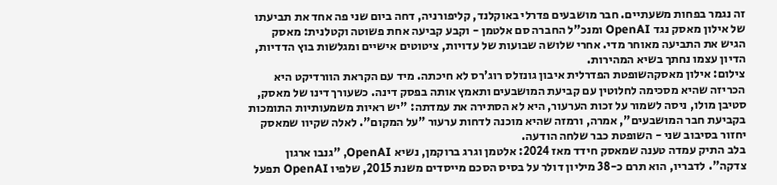זה נגמר בפחות משעתיים. חבר מושבעים פדרלי באוקלנד, קליפורניה, דחה ביום שני פה אחד את תביעתו של אילון מאסק נגד OpenAI ומנכ"ל החברה סם אלטמן - וקבע קביעה אחת פשוטה וקטלנית: מאסק הגיש את התביעה מאוחר מדי. אחרי שלושה שבועות של עדויות, ציטוטים אישיים ומגלשות בוץ הדדיות, הדיון עצמו נחתך בשיא המהירות.
צילום: אילון מאסקהשופטת הפדרלית איבון גונזלס רוג'רס לא חיכתה. מיד עם הקראת הוורדיקט היא הכריזה שהיא מסכימה לחלוטין עם קביעת המושבעים ותאמץ אותה בפסק דינה. כשעורך דינו של מאסק, סטיבן מולו, ניסה לשמור על זכות הערעור, היא לא הסתירה את עמדתה: "יש ראיות משמעותיות התומכות בקביעת חבר המושבעים", אמרה, ורמזה שהיא מוכנה לדחות ערעור "על המקום". לאלה שקיוו שמאסק יחזור בסיבוב שני - השופטת כבר שלחה הודעה.
בלב התיק עמדה טענה שמאסק חידד מאז 2024: אלטמן וגרג ברוקמן, נשיא OpenAI, "גנבו ארגון צדקה". לדבריו, הוא תרם כ-38 מיליון דולר על בסיס הסכם מייסדים משנת 2015, שלפיו OpenAI תפעל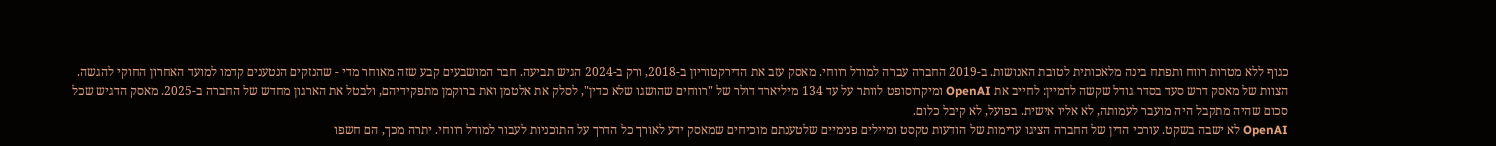כגוף ללא מטרות רווח ותפתח בינה מלאכותית לטובת האנושות. ב-2019 החברה עברה למודל רווחי. מאסק עזב את הדירקטוריון ב-2018, ורק ב-2024 הגיש תביעה. חבר המושבעים קבע שזה מאוחר מדי - שהנזקים הנטענים קדמו למועד האחרון החוקי להגשה.
הצוות של מאסק דרש סעד בסדר גודל שקשה לדמיין: לחייב את OpenAI ומיקרוסופט לוותר על עד 134 מיליארד דולר של "רווחים שהושגו שלא כדין", לסלק את אלטמן ואת ברוקמן מתפקידיהם, ולבטל את הארגון מחדש של החברה ב-2025. מאסק הדגיש שכל סכום שהיה מתקבל היה מועבר לעמותה, לא אליו אישית. בפועל, לא קיבל כלום.
OpenAI לא ישבה בשקט. עורכי הדין של החברה הציגו ערימות של הודעות טקסט ומיילים פנימיים שלטענתם מוכיחים שמאסק ידע לאורך כל הדרך על התוכניות לעבור למודל רווחי. יתרה מכך, הם חשפו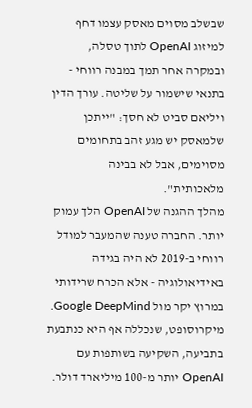שבשלב מסוים מאסק עצמו דחף למיזוג OpenAI לתוך טסלה, ובמקרה אחר תמך במבנה רווחי - בתנאי שישמור על שליטה. עורך הדין ויליאם סביט לא חסך: "ייתכן שלמאסק יש מגע זהב בתחומים מסוימים, אבל לא בבינה מלאכותית".
מהלך ההגנה של OpenAI הלך עמוק יותר. החברה טענה שהמעבר למודל רווחי ב-2019 לא היה בגידה באידיאולוגיה - אלא הכרח שרידותי במרוץ יקר מול Google DeepMind. מיקרוסופט, שנכללה אף היא כנתבעת בתביעה, השקיעה בשותפות עם OpenAI יותר מ-100 מיליארד דולר.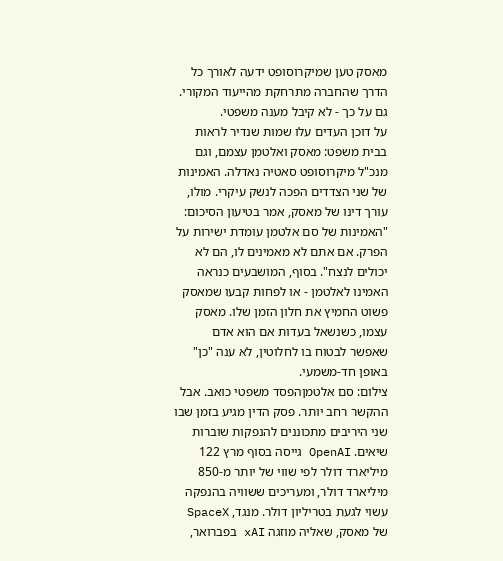מאסק טען שמיקרוסופט ידעה לאורך כל הדרך שהחברה מתרחקת מהייעוד המקורי. גם על כך - לא קיבל מענה משפטי.
על דוכן העדים עלו שמות שנדיר לראות בבית משפט: מאסק ואלטמן עצמם, וגם מנכ"ל מיקרוסופט סאטיה נאדלה. האמינות של שני הצדדים הפכה לנשק עיקרי. מולו, עורך דינו של מאסק, אמר בטיעון הסיכום: "האמינות של סם אלטמן עומדת ישירות על הפרק. אם אתם לא מאמינים לו, הם לא יכולים לנצח". בסוף, המושבעים כנראה האמינו לאלטמן - או לפחות קבעו שמאסק פשוט החמיץ את חלון הזמן שלו. מאסק עצמו, כשנשאל בעדות אם הוא אדם שאפשר לבטוח בו לחלוטין, לא ענה "כן" באופן חד-משמעי.
צילום: סם אלטמןהפסד משפטי כואב. אבל ההקשר רחב יותר. פסק הדין מגיע בזמן שבו שני היריבים מתכוננים להנפקות שוברות שיאים. OpenAI גייסה בסוף מרץ 122 מיליארד דולר לפי שווי של יותר מ-850 מיליארד דולר, ומעריכים ששוויה בהנפקה עשוי לגעת בטריליון דולר. מנגד, SpaceX של מאסק, שאליה מוזגה xAI בפברואר,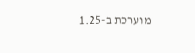מוערכת ב-1.25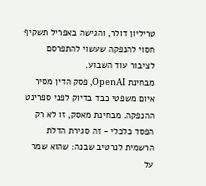טריליון דולר, והגישה באפריל תשקיף חסוי להנפקה שעשוי להתפרסם לציבור עוד השבוע.
מבחינת OpenAI, פסק הדין מסיר איום משפטי כבד בדיוק לפני ספרינט ההנפקה. מבחינת מאסק, זו לא רק הפסד כלכלי - זה סגירת הדלת הרשמית לנרטיב שבנה: שהוא שמר על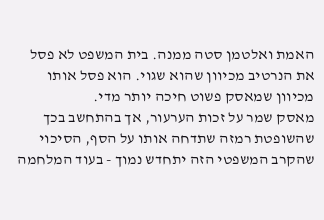האמת ואלטמן סטה ממנה. בית המשפט לא פסל את הנרטיב מכיוון שהוא שגוי. הוא פסל אותו מכיוון שמאסק פשוט חיכה יותר מדי.
מאסק שמר על זכות הערעור, אך בהתחשב בכך שהשופטת רמזה שתדחה אותו על הסף, הסיכוי שהקרב המשפטי הזה יתחדש נמוך - בעוד המלחמה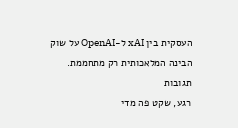העסקית בין xAI ל-OpenAI על שוק הבינה המלאכותית רק מתחממת.
תגובות
רגע, שקט פה מדי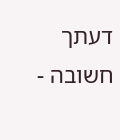דעתך חשובה -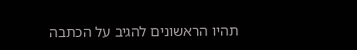תהיו הראשונים להגיב על הכתבה